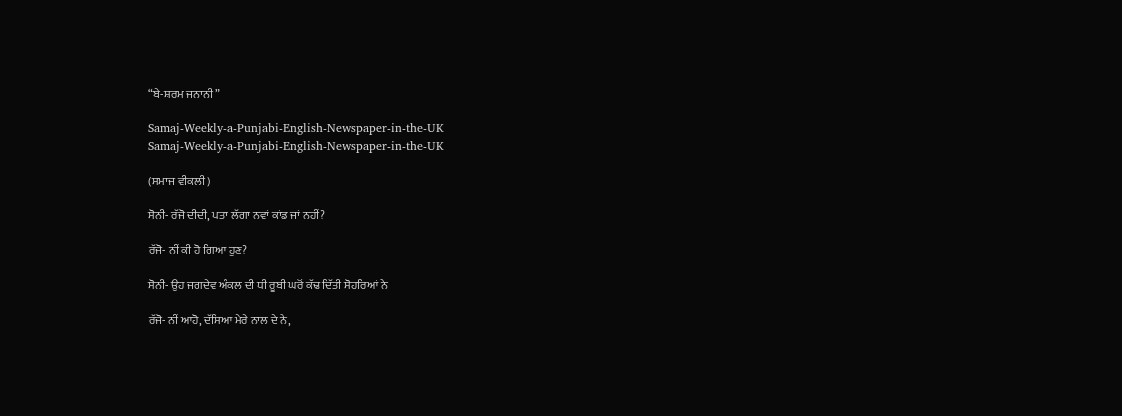“ਬੇ-ਸ਼ਰਮ ਜਨਾਨੀ”

Samaj-Weekly-a-Punjabi-English-Newspaper-in-the-UK
Samaj-Weekly-a-Punjabi-English-Newspaper-in-the-UK

(ਸਮਾਜ ਵੀਕਲੀ)

ਸੋਨੀ- ਰੱਜੋ ਦੀਦੀ, ਪਤਾ ਲੱਗਾ ਨਵਾਂ ਕਾਂਡ ਜਾਂ ਨਹੀਂ?

ਰੱਜੋ- ਨੀਂ ਕੀ ਹੋ ਗਿਆ ਹੁਣ?

ਸੋਨੀ- ਉਹ ਜਗਦੇਵ ਅੰਕਲ ਦੀ ਧੀ ਰੂਬੀ ਘਰੋਂ ਕੱਢ ਦਿੱਤੀ ਸੋਹਰਿਆਂ ਨੇ

ਰੱਜੋ- ਨੀਂ ਆਹੋ, ਦੱਸਿਆ ਮੇਰੇ ਨਾਲ ਦੇ ਨੇ,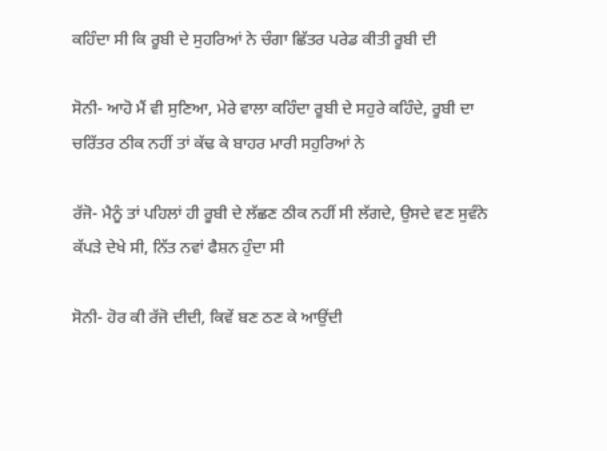ਕਹਿੰਦਾ ਸੀ ਕਿ ਰੂਬੀ ਦੇ ਸੁਹਰਿਆਂ ਨੇ ਚੰਗਾ ਛਿੱਤਰ ਪਰੇਡ ਕੀਤੀ ਰੂਬੀ ਦੀ

ਸੋਨੀ- ਆਹੋ ਮੈਂ ਵੀ ਸੁਣਿਆ, ਮੇਰੇ ਵਾਲਾ ਕਹਿੰਦਾ ਰੂਬੀ ਦੇ ਸਹੁਰੇ ਕਹਿੰਦੇ, ਰੂਬੀ ਦਾ ਚਰਿੱਤਰ ਠੀਕ ਨਹੀਂ ਤਾਂ ਕੱਢ ਕੇ ਬਾਹਰ ਮਾਰੀ ਸਹੁਰਿਆਂ ਨੇ

ਰੱਜੋ- ਮੈਨੂੰ ਤਾਂ ਪਹਿਲਾਂ ਹੀ ਰੂਬੀ ਦੇ ਲੱਛਣ ਠੀਕ ਨਹੀਂ ਸੀ ਲੱਗਦੇ, ਉਸਦੇ ਵਣ ਸੁਵੰਨੇ ਕੱਪੜੇ ਦੇਖੇ ਸੀ, ਨਿੱਤ ਨਵਾਂ ਫੈਸ਼ਨ ਹੁੰਦਾ ਸੀ

ਸੋਨੀ- ਹੋਰ ਕੀ ਰੱਜੋ ਦੀਦੀ, ਕਿਵੇਂ ਬਣ ਠਣ ਕੇ ਆਉਂਦੀ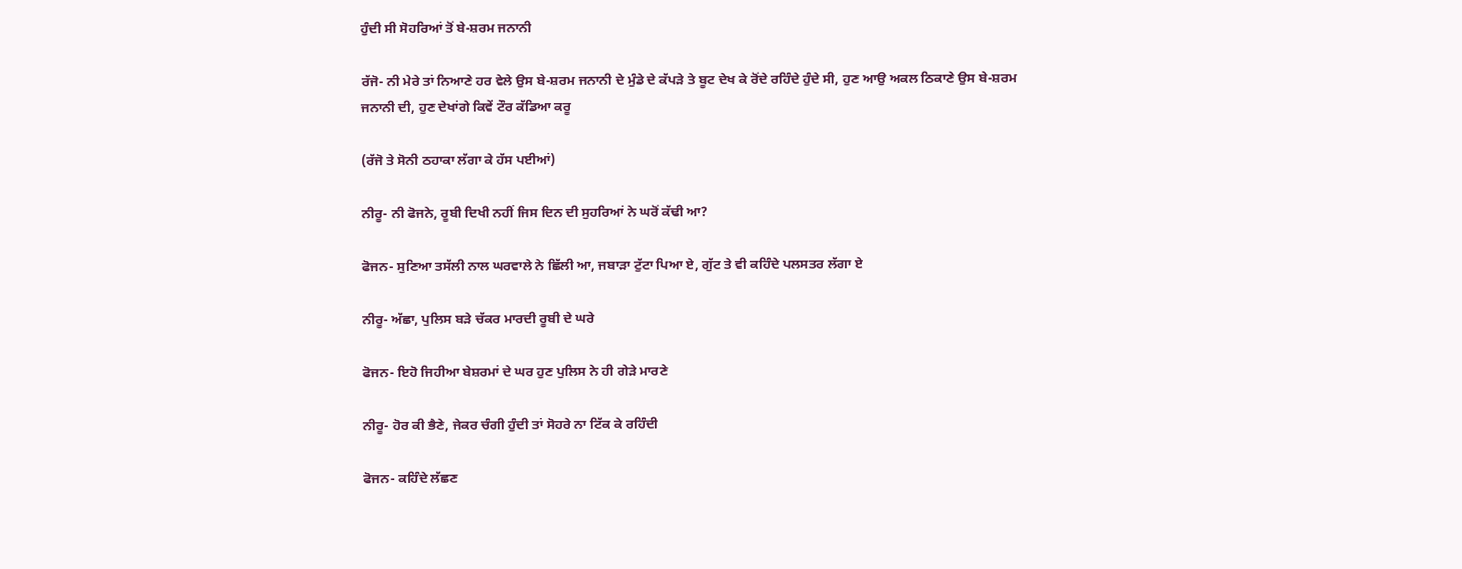ਹੁੰਦੀ ਸੀ ਸੋਹਰਿਆਂ ਤੋਂ ਬੇ-ਸ਼ਰਮ ਜਨਾਨੀ

ਰੱਜੋ- ਨੀ ਮੇਰੇ ਤਾਂ ਨਿਆਣੇ ਹਰ ਵੇਲੇ ਉਸ ਬੇ-ਸ਼ਰਮ ਜਨਾਨੀ ਦੇ ਮੁੰਡੇ ਦੇ ਕੱਪੜੇ ਤੇ ਬੂਟ ਦੇਖ ਕੇ ਰੋਂਦੇ ਰਹਿੰਦੇ ਹੁੰਦੇ ਸੀ, ਹੁਣ ਆਉ ਅਕਲ ਠਿਕਾਣੇ ਉਸ ਬੇ-ਸ਼ਰਮ ਜਨਾਨੀ ਦੀ, ਹੁਣ ਦੇਖਾਂਗੇ ਕਿਵੇਂ ਟੌਰ ਕੱਡਿਆ ਕਰੂ

(ਰੱਜੋ ਤੇ ਸੋਨੀ ਠਹਾਕਾ ਲੱਗਾ ਕੇ ਹੱਸ ਪਈਆਂ)

ਨੀਰੂ- ਨੀ ਫੋਜਨੇ, ਰੂਬੀ ਦਿਖੀ ਨਹੀਂ ਜਿਸ ਦਿਨ ਦੀ ਸੁਹਰਿਆਂ ਨੇ ਘਰੋਂ ਕੱਢੀ ਆ?

ਫੋਜਨ- ਸੁਣਿਆ ਤਸੱਲੀ ਨਾਲ ਘਰਵਾਲੇ ਨੇ ਛਿੱਲੀ ਆ, ਜਬਾੜਾ ਟੁੱਟਾ ਪਿਆ ਏ, ਗੁੱਟ ਤੇ ਵੀ ਕਹਿੰਦੇ ਪਲਸਤਰ ਲੱਗਾ ਏ

ਨੀਰੂ- ਅੱਛਾ, ਪੁਲਿਸ ਬੜੇ ਚੱਕਰ ਮਾਰਦੀ ਰੂਬੀ ਦੇ ਘਰੇ

ਫੋਜਨ- ਇਹੋ ਜਿਹੀਆ ਬੇਸ਼ਰਮਾਂ ਦੇ ਘਰ ਹੁਣ ਪੁਲਿਸ ਨੇ ਹੀ ਗੇੜੇ ਮਾਰਣੇ

ਨੀਰੂ- ਹੋਰ ਕੀ ਭੈਣੇ, ਜੇਕਰ ਚੰਗੀ ਹੁੰਦੀ ਤਾਂ ਸੋਹਰੇ ਨਾ ਟਿੱਕ ਕੇ ਰਹਿੰਦੀ

ਫੋਜਨ- ਕਹਿੰਦੇ ਲੱਛਣ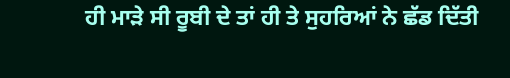ਹੀ ਮਾੜੇ ਸੀ ਰੂਬੀ ਦੇ ਤਾਂ ਹੀ ਤੇ ਸੁਹਰਿਆਂ ਨੇ ਛੱਡ ਦਿੱਤੀ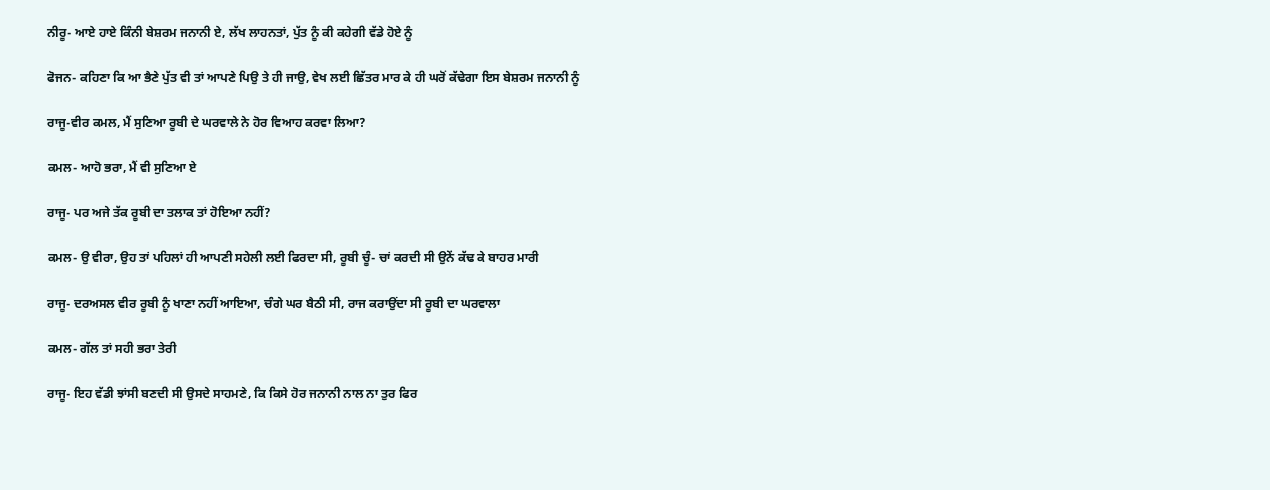ਨੀਰੂ- ਆਏ ਹਾਏ ਕਿੰਨੀ ਬੇਸ਼ਰਮ ਜਨਾਨੀ ਏ, ਲੱਖ ਲਾਹਨਤਾਂ, ਪੁੱਤ ਨੂੰ ਕੀ ਕਹੇਗੀ ਵੱਡੇ ਹੋਏ ਨੂੰ

ਫੋਜਨ- ਕਹਿਣਾ ਕਿ ਆ ਭੈਣੇ ਪੁੱਤ ਵੀ ਤਾਂ ਆਪਣੇ ਪਿਉ ਤੇ ਹੀ ਜਾਉ, ਵੇਖ ਲਈ ਛਿੱਤਰ ਮਾਰ ਕੇ ਹੀ ਘਰੋਂ ਕੱਢੇਗਾ ਇਸ ਬੇਸ਼ਰਮ ਜਨਾਨੀ ਨੂੰ

ਰਾਜੂ-ਵੀਰ ਕਮਲ, ਮੈਂ ਸੁਣਿਆ ਰੂਬੀ ਦੇ ਘਰਵਾਲੇ ਨੇ ਹੋਰ ਵਿਆਹ ਕਰਵਾ ਲਿਆ?

ਕਮਲ- ਆਹੋ ਭਰਾ, ਮੈਂ ਵੀ ਸੁਣਿਆ ਏ

ਰਾਜੂ- ਪਰ ਅਜੇ ਤੱਕ ਰੂਬੀ ਦਾ ਤਲਾਕ ਤਾਂ ਹੋਇਆ ਨਹੀਂ?

ਕਮਲ- ਉ ਵੀਰਾ, ਉਹ ਤਾਂ ਪਹਿਲਾਂ ਹੀ ਆਪਣੀ ਸਹੇਲੀ ਲਈ ਫਿਰਦਾ ਸੀ, ਰੂਬੀ ਚੂੰ- ਚਾਂ ਕਰਦੀ ਸੀ ਉਨੇਂ ਕੱਢ ਕੇ ਬਾਹਰ ਮਾਰੀ

ਰਾਜੂ- ਦਰਅਸਲ ਵੀਰ ਰੂਬੀ ਨੂੰ ਖਾਣਾ ਨਹੀਂ ਆਇਆ, ਚੰਗੇ ਘਰ ਬੈਠੀ ਸੀ, ਰਾਜ ਕਰਾਉਂਦਾ ਸੀ ਰੂਬੀ ਦਾ ਘਰਵਾਲਾ

ਕਮਲ- ਗੱਲ ਤਾਂ ਸਹੀ ਭਰਾ ਤੇਰੀ

ਰਾਜੂ- ਇਹ ਵੱਡੀ ਝਾਂਸੀ ਬਣਦੀ ਸੀ ਉਸਦੇ ਸਾਹਮਣੇ, ਕਿ ਕਿਸੇ ਹੋਰ ਜਨਾਨੀ ਨਾਲ ਨਾ ਤੁਰ ਫਿਰ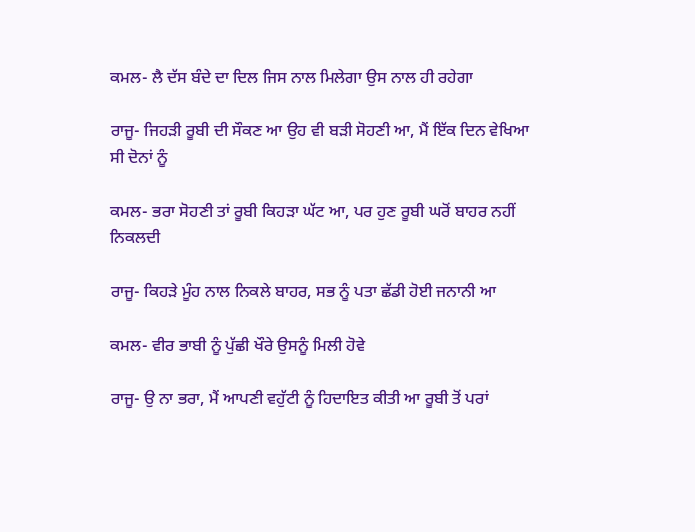ਕਮਲ- ਲੈ ਦੱਸ ਬੰਦੇ ਦਾ ਦਿਲ ਜਿਸ ਨਾਲ ਮਿਲੇਗਾ ਉਸ ਨਾਲ ਹੀ ਰਹੇਗਾ

ਰਾਜੂ- ਜਿਹੜੀ ਰੂਬੀ ਦੀ ਸੌਕਣ ਆ ਉਹ ਵੀ ਬੜੀ ਸੋਹਣੀ ਆ, ਮੈਂ ਇੱਕ ਦਿਨ ਵੇਖਿਆ ਸੀ ਦੋਨਾਂ ਨੂੰ

ਕਮਲ- ਭਰਾ ਸੋਹਣੀ ਤਾਂ ਰੂਬੀ ਕਿਹੜਾ ਘੱਟ ਆ, ਪਰ ਹੁਣ ਰੂਬੀ ਘਰੋਂ ਬਾਹਰ ਨਹੀਂ ਨਿਕਲਦੀ

ਰਾਜੂ- ਕਿਹੜੇ ਮੂੰਹ ਨਾਲ ਨਿਕਲੇ ਬਾਹਰ, ਸਭ ਨੂੰ ਪਤਾ ਛੱਡੀ ਹੋਈ ਜਨਾਨੀ ਆ

ਕਮਲ- ਵੀਰ ਭਾਬੀ ਨੂੰ ਪੁੱਛੀ ਖੌਰੇ ਉਸਨੂੰ ਮਿਲੀ ਹੋਵੇ

ਰਾਜੂ- ਉ ਨਾ ਭਰਾ, ਮੈਂ ਆਪਣੀ ਵਹੁੱਟੀ ਨੂੰ ਹਿਦਾਇਤ ਕੀਤੀ ਆ ਰੂਬੀ ਤੋਂ ਪਰਾਂ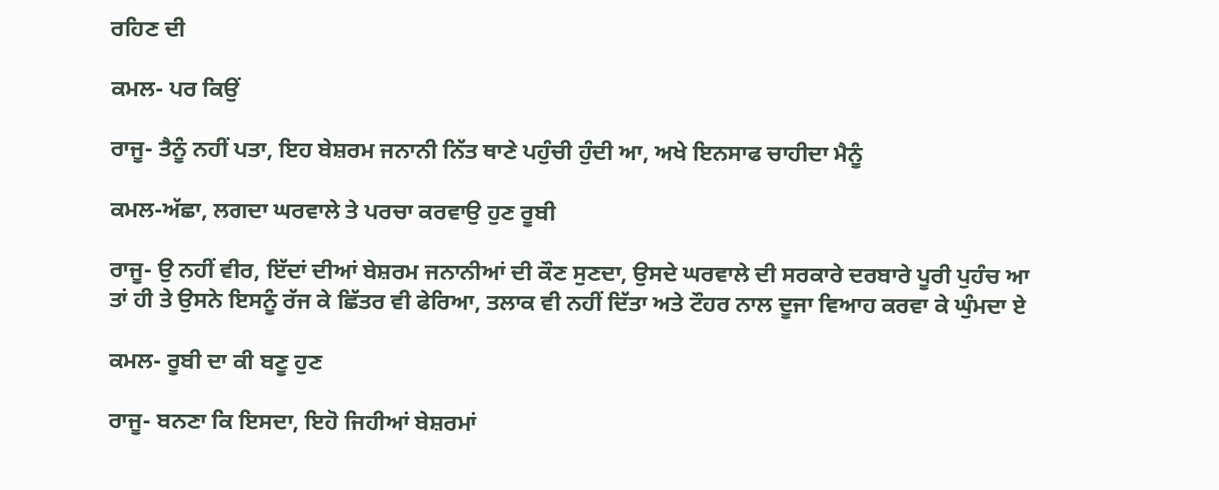ਰਹਿਣ ਦੀ

ਕਮਲ- ਪਰ ਕਿਉਂ

ਰਾਜੂ- ਤੈਨੂੰ ਨਹੀਂ ਪਤਾ, ਇਹ ਬੇਸ਼ਰਮ ਜਨਾਨੀ ਨਿੱਤ ਥਾਣੇ ਪਹੁੰਚੀ ਹੁੰਦੀ ਆ, ਅਖੇ ਇਨਸਾਫ ਚਾਹੀਦਾ ਮੈਨੂੰ

ਕਮਲ-ਅੱਛਾ, ਲਗਦਾ ਘਰਵਾਲੇ ਤੇ ਪਰਚਾ ਕਰਵਾਉ ਹੁਣ ਰੂਬੀ

ਰਾਜੂ- ਉ ਨਹੀਂ ਵੀਰ, ਇੱਦਾਂ ਦੀਆਂ ਬੇਸ਼ਰਮ ਜਨਾਨੀਆਂ ਦੀ ਕੌਣ ਸੁਣਦਾ, ਉਸਦੇ ਘਰਵਾਲੇ ਦੀ ਸਰਕਾਰੇ ਦਰਬਾਰੇ ਪੂਰੀ ਪੁਹੰਚ ਆ ਤਾਂ ਹੀ ਤੇ ਉਸਨੇ ਇਸਨੂੰ ਰੱਜ ਕੇ ਛਿੱਤਰ ਵੀ ਫੇਰਿਆ, ਤਲਾਕ ਵੀ ਨਹੀਂ ਦਿੱਤਾ ਅਤੇ ਟੌਹਰ ਨਾਲ ਦੂਜਾ ਵਿਆਹ ਕਰਵਾ ਕੇ ਘੁੰਮਦਾ ਏ

ਕਮਲ- ਰੂਬੀ ਦਾ ਕੀ ਬਣੂ ਹੁਣ

ਰਾਜੂ- ਬਨਣਾ ਕਿ ਇਸਦਾ, ਇਹੋ ਜਿਹੀਆਂ ਬੇਸ਼ਰਮਾਂ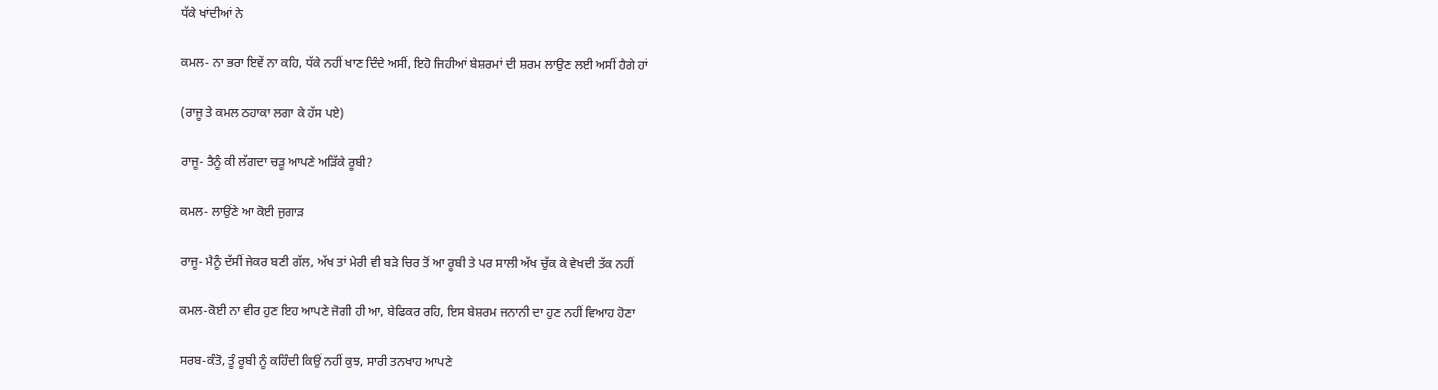ਧੱਕੇ ਖਾਂਦੀਆਂ ਨੇ

ਕਮਲ- ਨਾ ਭਰਾ ਇਵੇਂ ਨਾ ਕਹਿ, ਧੱਕੇ ਨਹੀਂ ਖਾਣ ਦਿੰਦੇ ਅਸੀਂ, ਇਹੋ ਜਿਹੀਆਂ ਬੇਸ਼ਰਮਾਂ ਦੀ ਸ਼ਰਮ ਲਾਉਣ ਲਈ ਅਸੀਂ ਹੈਗੇ ਹਾਂ

(ਰਾਜੂ ਤੇ ਕਮਲ ਠਹਾਕਾ ਲਗਾ ਕੇ ਹੱਸ ਪਏ)

ਰਾਜੂ- ਤੈਨੂੰ ਕੀ ਲੱਗਦਾ ਚੜੂ ਆਪਣੇ ਅੜਿੱਕੇ ਰੂਬੀ?

ਕਮਲ- ਲਾਉਂਣੇ ਆ ਕੋਈ ਜੁਗਾੜ

ਰਾਜੂ- ਮੈਨੂੰ ਦੱਸੀਂ ਜੇਕਰ ਬਣੀ ਗੱਲ, ਅੱਖ ਤਾਂ ਮੇਰੀ ਵੀ ਬੜੇ ਚਿਰ ਤੋਂ ਆ ਰੂਬੀ ਤੇ ਪਰ ਸਾਲੀ ਅੱਖ ਚੁੱਕ ਕੇ ਵੇਖਦੀ ਤੱਕ ਨਹੀਂ

ਕਮਲ-ਕੋਈ ਨਾ ਵੀਰ ਹੁਣ ਇਹ ਆਪਣੇ ਜੋਗੀ ਹੀ ਆ, ਬੇਫਿਕਰ ਰਹਿ, ਇਸ ਬੇਸ਼ਰਮ ਜਨਾਨੀ ਦਾ ਹੁਣ ਨਹੀਂ ਵਿਆਹ ਹੋਣਾ

ਸਰਬ-ਕੰਤੋ, ਤੂੰ ਰੂਬੀ ਨੂੰ ਕਹਿੰਦੀ ਕਿਉਂ ਨਹੀਂ ਕੁਝ, ਸਾਰੀ ਤਨਖਾਹ ਆਪਣੇ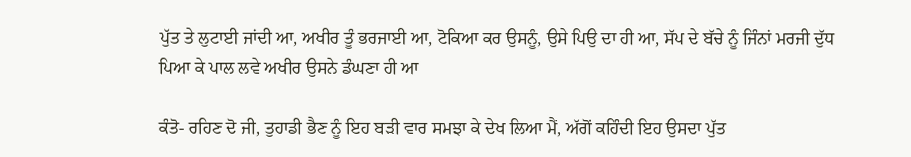ਪੁੱਤ ਤੇ ਲੁਟਾਈ ਜਾਂਦੀ ਆ, ਅਖੀਰ ਤੂੰ ਭਰਜਾਈ ਆ, ਟੋਕਿਆ ਕਰ ਉਸਨੂੰ, ਉਸੇ ਪਿਉ ਦਾ ਹੀ ਆ, ਸੱਪ ਦੇ ਬੱਚੇ ਨੂੰ ਜਿੰਨਾਂ ਮਰਜੀ ਦੁੱਧ ਪਿਆ ਕੇ ਪਾਲ ਲਵੇ ਅਖੀਰ ਉਸਨੇ ਡੰਘਣਾ ਹੀ ਆ

ਕੰਤੋ- ਰਹਿਣ ਦੋ ਜੀ, ਤੁਹਾਡੀ ਭੈਣ ਨੂੰ ਇਹ ਬੜੀ ਵਾਰ ਸਮਝਾ ਕੇ ਦੇਖ ਲਿਆ ਮੈਂ, ਅੱਗੋਂ ਕਹਿੰਦੀ ਇਹ ਉਸਦਾ ਪੁੱਤ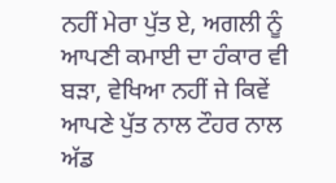ਨਹੀਂ ਮੇਰਾ ਪੁੱਤ ਏ, ਅਗਲੀ ਨੂੰ ਆਪਣੀ ਕਮਾਈ ਦਾ ਹੰਕਾਰ ਵੀ ਬੜਾ, ਵੇਖਿਆ ਨਹੀਂ ਜੇ ਕਿਵੇਂ ਆਪਣੇ ਪੁੱਤ ਨਾਲ ਟੌਹਰ ਨਾਲ ਅੱਡ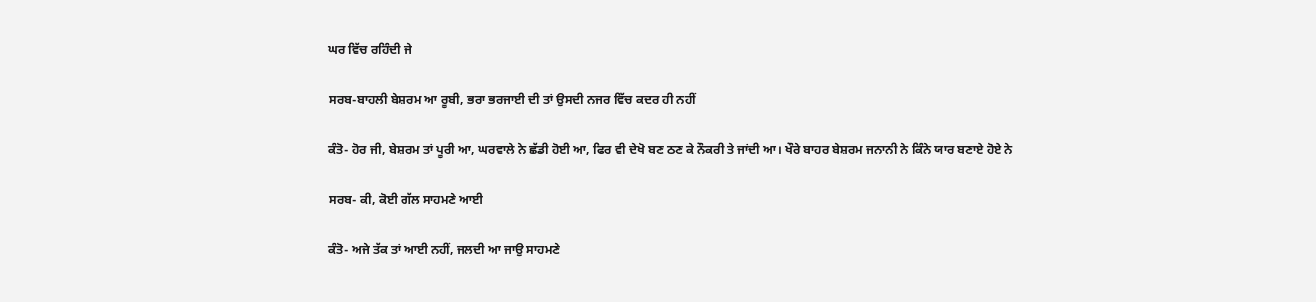ਘਰ ਵਿੱਚ ਰਹਿੰਦੀ ਜੇ

ਸਰਬ-ਬਾਹਲੀ ਬੇਸ਼ਰਮ ਆ ਰੂਬੀ, ਭਰਾ ਭਰਜਾਈ ਦੀ ਤਾਂ ਉਸਦੀ ਨਜਰ ਵਿੱਚ ਕਦਰ ਹੀ ਨਹੀਂ

ਕੰਤੋ- ਹੋਰ ਜੀ, ਬੇਸ਼ਰਮ ਤਾਂ ਪੂਰੀ ਆ, ਘਰਵਾਲੇ ਨੇ ਛੱਡੀ ਹੋਈ ਆ, ਫਿਰ ਵੀ ਦੇਖੋ ਬਣ ਠਣ ਕੇ ਨੌਕਰੀ ਤੇ ਜਾਂਦੀ ਆ। ਖੌਰੇ ਬਾਹਰ ਬੇਸ਼ਰਮ ਜਨਾਨੀ ਨੇ ਕਿੰਨੇ ਯਾਰ ਬਣਾਏ ਹੋਏ ਨੇ

ਸਰਬ- ਕੀ, ਕੋਈ ਗੱਲ ਸਾਹਮਣੇ ਆਈ

ਕੰਤੋ- ਅਜੇ ਤੱਕ ਤਾਂ ਆਈ ਨਹੀਂ, ਜਲਦੀ ਆ ਜਾਉ ਸਾਹਮਣੇ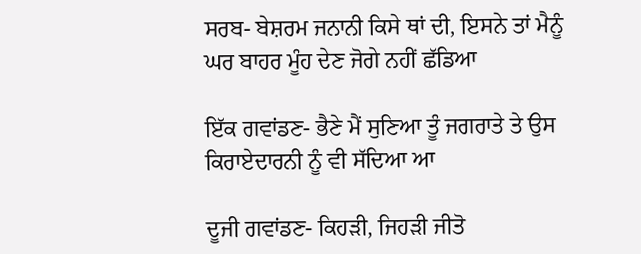ਸਰਬ- ਬੇਸ਼ਰਮ ਜਨਾਨੀ ਕਿਸੇ ਥਾਂ ਦੀ, ਇਸਨੇ ਤਾਂ ਮੈਨੂੰ ਘਰ ਬਾਹਰ ਮੂੰਹ ਦੇਣ ਜੋਗੇ ਨਹੀਂ ਛੱਡਿਆ

ਇੱਕ ਗਵਾਂਡਣ- ਭੈਣੇ ਮੈਂ ਸੁਣਿਆ ਤੂੰ ਜਗਰਾਤੇ ਤੇ ਉਸ ਕਿਰਾਏਦਾਰਨੀ ਨੂੰ ਵੀ ਸੱਦਿਆ ਆ

ਦੂਜੀ ਗਵਾਂਡਣ- ਕਿਹੜੀ, ਜਿਹੜੀ ਜੀਤੋ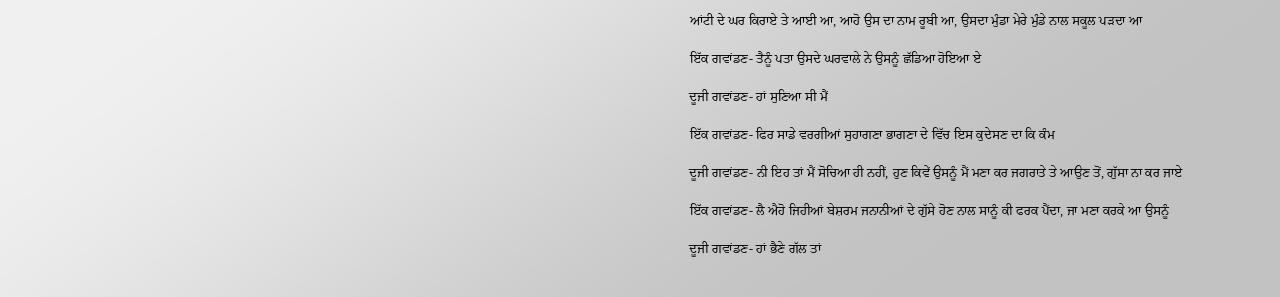ਆਂਟੀ ਦੇ ਘਰ ਕਿਰਾਏ ਤੇ ਆਈ ਆ, ਆਹੋ ਉਸ ਦਾ ਨਾਮ ਰੂਬੀ ਆ, ਉਸਦਾ ਮੁੰਡਾ ਮੇਰੇ ਮੁੰਡੇ ਨਾਲ ਸਕੂਲ ਪੜਦਾ ਆ

ਇੱਕ ਗਵਾਂਡਣ- ਤੈਨੂੰ ਪਤਾ ਉਸਦੇ ਘਰਵਾਲੇ ਨੇ ਉਸਨੂੰ ਛੱਡਿਆ ਹੋਇਆ ਏ

ਦੂਜੀ ਗਵਾਂਡਣ- ਹਾਂ ਸੁਣਿਆ ਸੀ ਮੈਂ

ਇੱਕ ਗਵਾਂਡਣ- ਫਿਰ ਸਾਡੇ ਵਰਗੀਆਂ ਸੁਹਾਗਣਾ ਭਾਗਣਾ ਦੇ ਵਿੱਚ ਇਸ ਕੁਦੇਸਣ ਦਾ ਕਿ ਕੰਮ

ਦੂਜੀ ਗਵਾਂਡਣ- ਨੀ ਇਹ ਤਾਂ ਮੈਂ ਸੋਚਿਆ ਹੀ ਨਹੀਂ, ਹੁਣ ਕਿਵੇਂ ਉਸਨੂੰ ਮੈਂ ਮਣਾ ਕਰ ਜਗਰਾਤੇ ਤੇ ਆਉਣ ਤੋਂ, ਗੁੱਸਾ ਨਾ ਕਰ ਜਾਏ

ਇੱਕ ਗਵਾਂਡਣ- ਲੈ ਐਹੋ ਜਿਹੀਆਂ ਬੇਸ਼ਰਮ ਜਨਾਨੀਆਂ ਦੇ ਗੁੱਸੇ ਹੋਣ ਨਾਲ ਸਾਨੂੰ ਕੀ ਫਰਕ ਪੈਂਦਾ, ਜਾ ਮਣਾ ਕਰਕੇ ਆ ਉਸਨੂੰ

ਦੂਜੀ ਗਵਾਂਡਣ- ਹਾਂ ਭੈਣੇ ਗੱਲ ਤਾਂ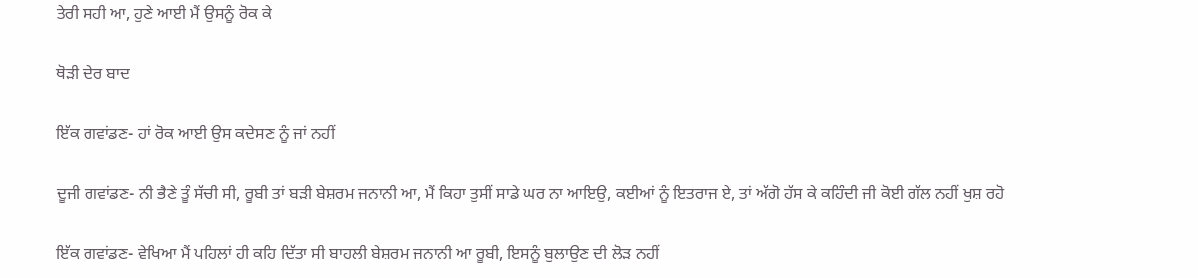ਤੇਰੀ ਸਹੀ ਆ, ਹੁਣੇ ਆਈ ਮੈਂ ਉਸਨੂੰ ਰੋਕ ਕੇ

ਥੋੜੀ ਦੇਰ ਬਾਦ

ਇੱਕ ਗਵਾਂਡਣ- ਹਾਂ ਰੋਕ ਆਈ ਉਸ ਕਦੇਸਣ ਨੂੰ ਜਾਂ ਨਹੀਂ

ਦੂਜੀ ਗਵਾਂਡਣ- ਨੀ ਭੈਣੇ ਤੂੰ ਸੱਚੀ ਸੀ, ਰੂਬੀ ਤਾਂ ਬੜੀ ਬੇਸ਼ਰਮ ਜਨਾਨੀ ਆ, ਮੈਂ ਕਿਹਾ ਤੁਸੀਂ ਸਾਡੇ ਘਰ ਨਾ ਆਇਉ, ਕਈਆਂ ਨੂੰ ਇਤਰਾਜ ਏ, ਤਾਂ ਅੱਗੋ ਹੱਸ ਕੇ ਕਹਿੰਦੀ ਜੀ ਕੋਈ ਗੱਲ ਨਹੀਂ ਖੁਸ਼ ਰਹੋ

ਇੱਕ ਗਵਾਂਡਣ- ਵੇਖਿਆ ਮੈਂ ਪਹਿਲਾਂ ਹੀ ਕਹਿ ਦਿੱਤਾ ਸੀ ਬਾਹਲੀ ਬੇਸ਼ਰਮ ਜਨਾਨੀ ਆ ਰੂਬੀ, ਇਸਨੂੰ ਬੁਲਾਉਣ ਦੀ ਲੋੜ ਨਹੀਂ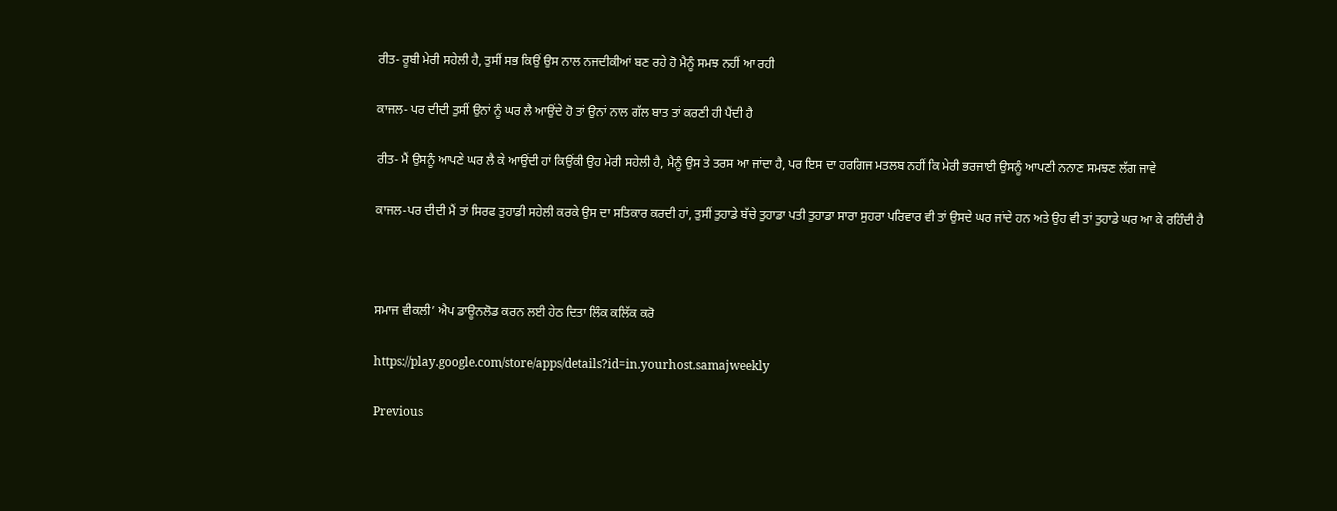ਰੀਤ- ਰੂਬੀ ਮੇਰੀ ਸਹੇਲੀ ਹੈ, ਤੁਸੀਂ ਸਭ ਕਿਉਂ ਉਸ ਨਾਲ ਨਜਦੀਕੀਆਂ ਬਣ ਰਹੇ ਹੋ ਮੈਨੂੰ ਸਮਝ ਨਹੀਂ ਆ ਰਹੀ

ਕਾਜਲ- ਪਰ ਦੀਦੀ ਤੁਸੀਂ ਉਨਾਂ ਨੂੰ ਘਰ ਲੈ ਆਉਂਦੇ ਹੋ ਤਾਂ ਉਨਾਂ ਨਾਲ ਗੱਲ ਬਾਤ ਤਾਂ ਕਰਣੀ ਹੀ ਪੈਂਦੀ ਹੈ

ਰੀਤ- ਮੈਂ ਉਸਨੂੰ ਆਪਣੇ ਘਰ ਲੈ ਕੇ ਆਉਂਦੀ ਹਾਂ ਕਿਉਂਕੀ ਉਹ ਮੇਰੀ ਸਹੇਲੀ ਹੈ, ਮੈਨੂੰ ਉਸ ਤੇ ਤਰਸ ਆ ਜਾਂਦਾ ਹੈ, ਪਰ ਇਸ ਦਾ ਹਰਗਿਜ ਮਤਲਬ ਨਹੀਂ ਕਿ ਮੇਰੀ ਭਰਜਾਈ ਉਸਨੂੰ ਆਪਣੀ ਨਨਾਣ ਸਮਝਣ ਲੱਗ ਜਾਵੇ

ਕਾਜਲ-ਪਰ ਦੀਦੀ ਮੈਂ ਤਾਂ ਸਿਰਫ ਤੁਹਾਡੀ ਸਹੇਲੀ ਕਰਕੇ ਉਸ ਦਾ ਸਤਿਕਾਰ ਕਰਦੀ ਹਾਂ, ਤੁਸੀਂ ਤੁਹਾਡੇ ਬੱਚੇ ਤੁਹਾਡਾ ਪਤੀ ਤੁਹਾਡਾ ਸਾਰਾ ਸੁਹਰਾ ਪਰਿਵਾਰ ਵੀ ਤਾਂ ਉਸਦੇ ਘਰ ਜਾਂਦੇ ਹਨ ਅਤੇ ਉਹ ਵੀ ਤਾਂ ਤੁਹਾਡੇ ਘਰ ਆ ਕੇ ਰਹਿੰਦੀ ਹੈ



ਸਮਾਜ ਵੀਕਲੀ’ ਐਪ ਡਾਊਨਲੋਡ ਕਰਨ ਲਈ ਹੇਠ ਦਿਤਾ ਲਿੰਕ ਕਲਿੱਕ ਕਰੋ

https://play.google.com/store/apps/details?id=in.yourhost.samajweekly

Previous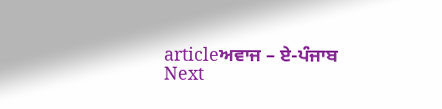articleਅਵਾਜ – ਏ-ਪੰਜਾਬ
Next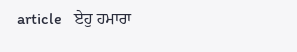article   ਏਹੁ ਹਮਾਰਾ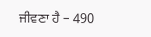ਜੀਵਣਾ ਹੈ – 490